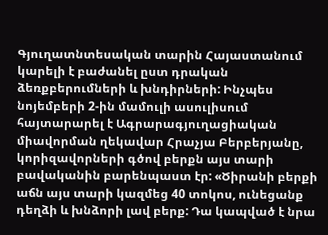Գյուղատնտեսական տարին Հայաստանում կարելի է բաժանել ըստ դրական ձեռքբերումների և խնդիրների: Ինչպես նոյեմբերի 2-ին մամուլի ասուլիսում հայտարարել է Ագրարագյուղացիական միավորման ղեկավար Հրաչյա Բերբերյանը, կորիզավորների գծով բերքն այս տարի բավականին բարենպաստ էր: «Ծիրանի բերքի աճն այս տարի կազմեց 40 տոկոս, ունեցանք դեղձի և խնձորի լավ բերք: Դա կապված է նրա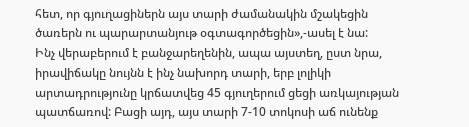հետ, որ գյուղացիներն այս տարի ժամանակին մշակեցին ծառերն ու պարարտանյութ օգտագործեցին»,-ասել է նա:
Ինչ վերաբերում է բանջարեղենին, ապա այստեղ, ըստ նրա, իրավիճակը նույնն է ինչ նախորդ տարի, երբ լոլիկի արտադրությունը կրճատվեց 45 գյուղերում ցեցի առկայության պատճառով: Բացի այդ, այս տարի 7-10 տոկոսի աճ ունենք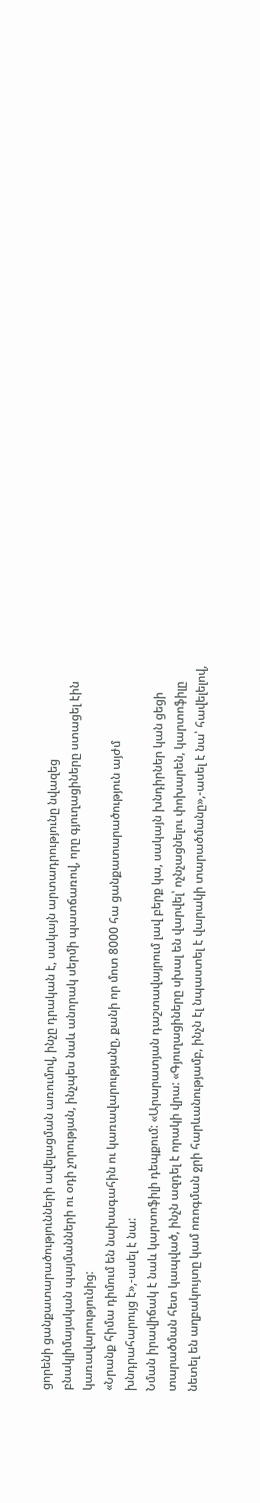ցորենի ցանքատարածությունների ավելացման առումով, ինչը դրական է, սակայն արտադրությունը նվազեց բնակլիմայական պայմանների ու օդի չորության, ինչպես նաև անորակ սերմի պատճառով, որը գյուղացիները ստացել էին կառավարությունից:
«Նրանք հիմա դիմում են նախագահին ու կառավարությանը, քանի որ մոտ 8000 հա ցանքատարածություն այժմ խնդրահարույց է»,-ասել է նա:
Նման իրավիճակ է նաև կարտոֆիլի դեպքում: «Արարատյան դաշտավայրում լավ բերք կա, սակայն խնդիրներ կան ցեցի տարածման հետ կապված, ինչն ազդել է որակի վրա: «Գյուղացիները սխալ են վարվել՝ ոչնչացնելու փոխարեն, կարտոֆիլը նետել են աղբակույտը կամ ոռոգման ջրի հարևանությամբ, ինչն էլ նպաստել է վարակի տարածմանը»,-ասել է նա՝ հավելելով,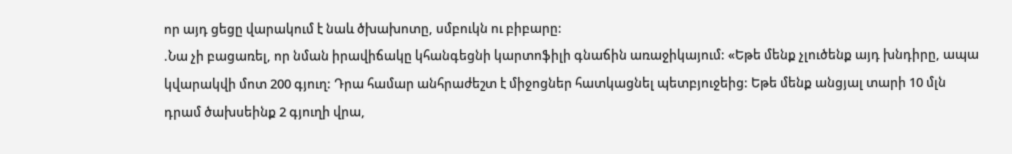որ այդ ցեցը վարակում է նաև ծխախոտը, սմբուկն ու բիբարը:
.Նա չի բացառել, որ նման իրավիճակը կհանգեցնի կարտոֆիլի գնաճին առաջիկայում: «Եթե մենք չլուծենք այդ խնդիրը, ապա կվարակվի մոտ 200 գյուղ: Դրա համար անհրաժեշտ է միջոցներ հատկացնել պետբյուջեից: Եթե մենք անցյալ տարի 10 մլն դրամ ծախսեինք 2 գյուղի վրա,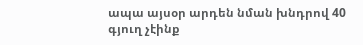ապա այսօր արդեն նման խնդրով 40 գյուղ չէինք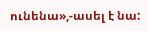ունենա»,-ասել է նա: